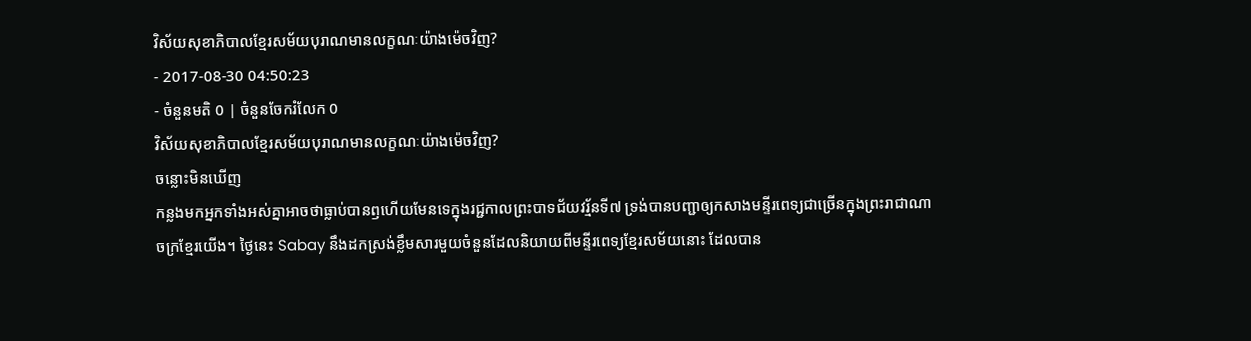វិស័យសុខាភិបាលខ្មែរសម័យបុរាណមានលក្ខណៈយ៉ាងម៉េចវិញ?
- 2017-08-30 04:50:23
- ចំនួនមតិ 0 | ចំនួនចែករំលែក 0
វិស័យសុខាភិបាលខ្មែរសម័យបុរាណមានលក្ខណៈយ៉ាងម៉េចវិញ?
ចន្លោះមិនឃើញ
កន្លងមកអ្នកទាំងអស់គ្នាអាចថាធ្លាប់បានឭហើយមែនទេក្នុងរជ្ជកាលព្រះបាទជ័យវរ្ម័នទី៧ ទ្រង់បានបញ្ជាឲ្យកសាងមន្ទីរពេទ្យជាច្រើនក្នុងព្រះរាជាណាចក្រខ្មែរយើង។ ថ្ងៃនេះ Sabay នឹងដកស្រង់ខ្លឹមសារមួយចំនួនដែលនិយាយពីមន្ទីរពេទ្យខ្មែរសម័យនោះ ដែលបាន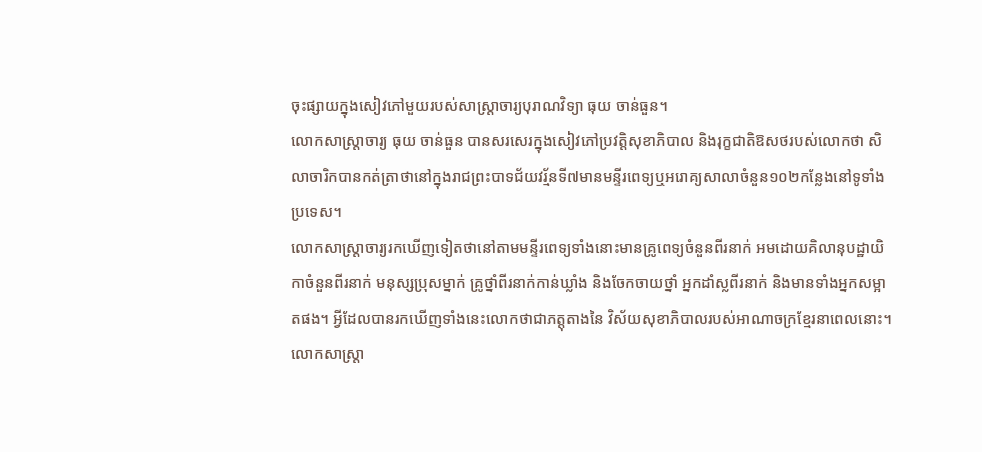ចុះផ្សាយក្នុងសៀវភៅមួយរបស់សាស្រ្តាចារ្យបុរាណវិទ្យា ធុយ ចាន់ធួន។
លោកសាស្រ្តាចារ្យ ធុយ ចាន់ធួន បានសរសេរក្នុងសៀវភៅប្រវត្តិសុខាភិបាល និងរុក្ខជាតិឱសថរបស់លោកថា សិលាចារិកបានកត់ត្រាថានៅក្នុងរាជព្រះបាទជ័យវរ្ម័នទី៧មានមន្ទីរពេទ្យឬអរោគ្យសាលាចំនួន១០២កន្លែងនៅទូទាំងប្រទេស។
លោកសាស្រ្តាចារ្យរកឃើញទៀតថានៅតាមមន្ទីរពេទ្យទាំងនោះមានគ្រូពេទ្យចំនួនពីរនាក់ អមដោយគិលានុបដ្ឋាយិកាចំនួនពីរនាក់ មនុស្សប្រុសម្នាក់ គ្រូថ្នាំពីរនាក់កាន់ឃ្លាំង និងចែកចាយថ្នាំ អ្នកដាំស្លពីរនាក់ និងមានទាំងអ្នកសម្អាតផង។ អ្វីដែលបានរកឃើញទាំងនេះលោកថាជាភត្តុតាងនៃ វិស័យសុខាភិបាលរបស់អាណាចក្រខ្មែរនាពេលនោះ។
លោកសាស្រ្តា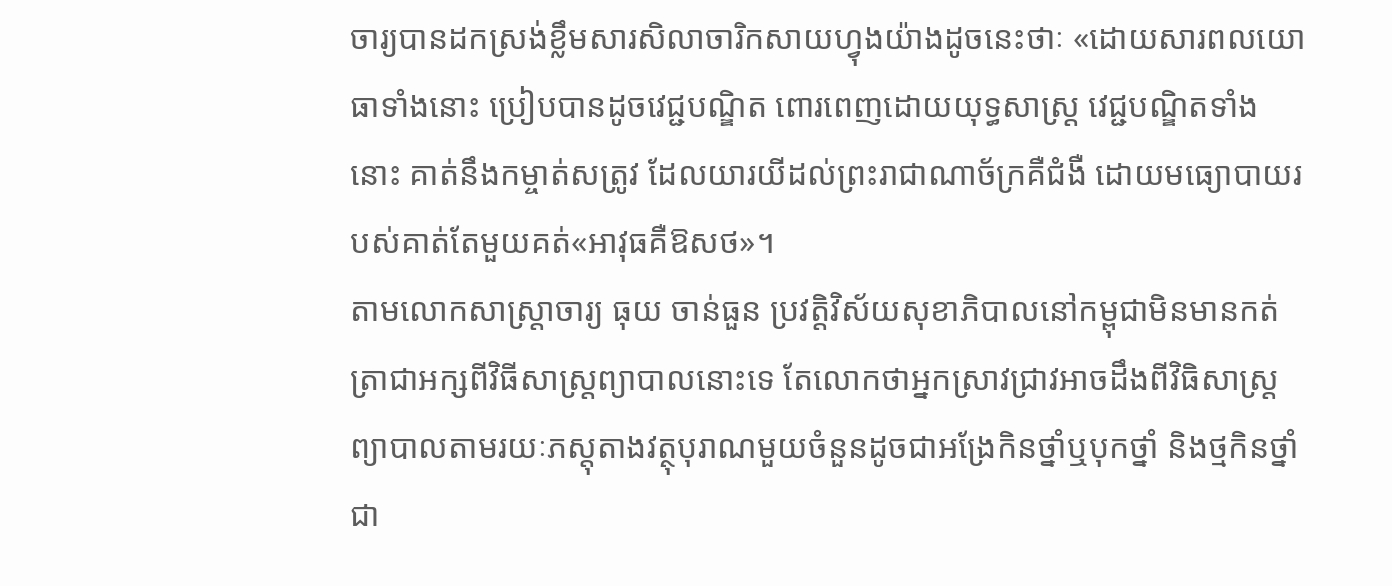ចារ្យបានដកស្រង់ខ្លឹមសារសិលាចារិកសាយហ្វុងយ៉ាងដូចនេះថាៈ «ដោយសារពលយោធាទាំងនោះ ប្រៀបបានដូចវេជ្ជបណ្ឌិត ពោរពេញដោយយុទ្ធសាស្រ្ត វេជ្ជបណ្ឌិតទាំងនោះ គាត់នឹងកម្ចាត់សត្រូវ ដែលយារយីដល់ព្រះរាជាណាច័ក្រគឺជំងឺ ដោយមធ្យោបាយរបស់គាត់តែមួយគត់«អាវុធគឺឱសថ»។
តាមលោកសាស្រ្តាចារ្យ ធុយ ចាន់ធួន ប្រវត្តិវិស័យសុខាភិបាលនៅកម្ពុជាមិនមានកត់ត្រាជាអក្សពីវិធីសាស្រ្តព្យាបាលនោះទេ តែលោកថាអ្នកស្រាវជ្រាវអាចដឹងពីវិធិសាស្រ្តព្យាបាលតាមរយៈភស្តុតាងវត្ថុបុរាណមួយចំនួនដូចជាអង្រែកិនថ្នាំឬបុកថ្នាំ និងថ្មកិនថ្នាំជា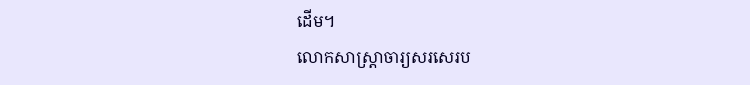ដើម។
លោកសាស្រ្តាចារ្យសរសេរប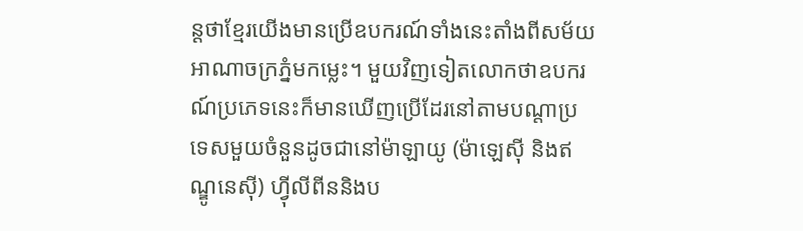ន្តថាខ្មែរយើងមានប្រើឧបករណ៍ទាំងនេះតាំងពីសម័យអាណាចក្រភ្នំមកម្លេះ។ មួយវិញទៀតលោកថាឧបករណ៍ប្រភេទនេះក៏មានឃើញប្រើដែរនៅតាមបណ្តាប្រទេសមួយចំនួនដូចជានៅម៉ាឡាយូ (ម៉ាឡេស៊ី និងឥណ្ឌូនេស៊ី) ហ៊្វីលីពីននិងប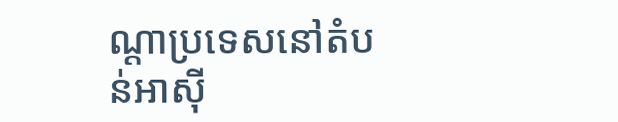ណ្ដាប្រទេសនៅតំបន់អាស៊ី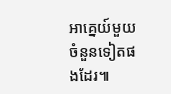អាគ្នេយ៍មួយចំនួនទៀតផងដែរ៕